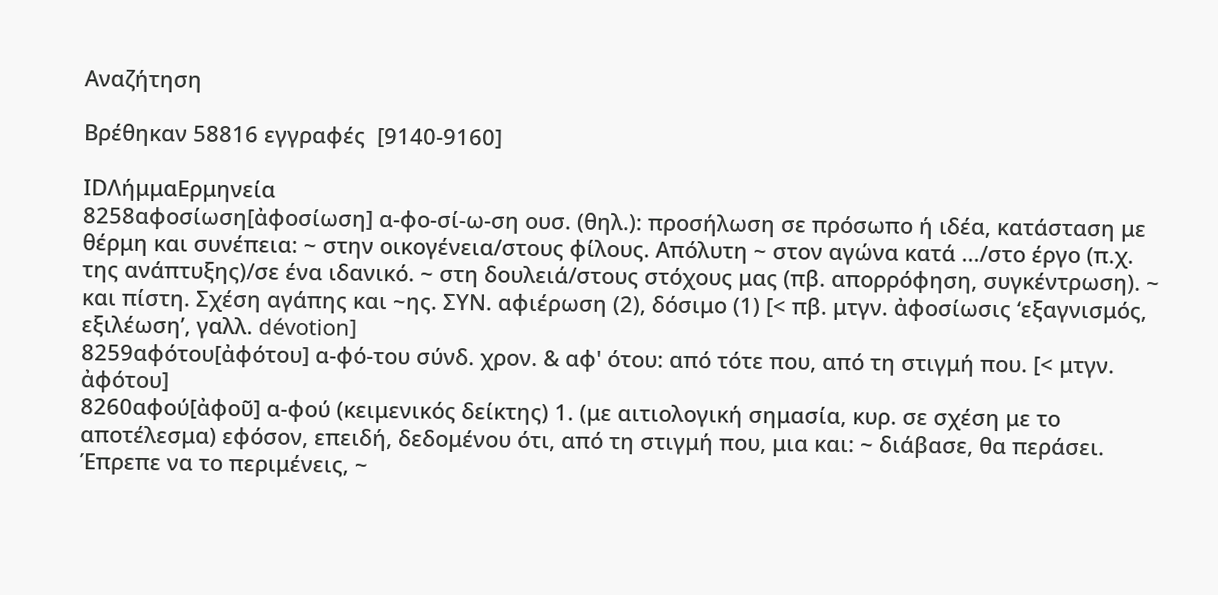Αναζήτηση

Βρέθηκαν 58816 εγγραφές  [9140-9160]

IDΛήμμαΕρμηνεία
8258αφοσίωση[ἀφοσίωση] α-φο-σί-ω-ση ουσ. (θηλ.): προσήλωση σε πρόσωπο ή ιδέα, κατάσταση με θέρμη και συνέπεια: ~ στην οικογένεια/στους φίλους. Απόλυτη ~ στον αγώνα κατά .../στο έργο (π.χ. της ανάπτυξης)/σε ένα ιδανικό. ~ στη δουλειά/στους στόχους μας (πβ. απορρόφηση, συγκέντρωση). ~ και πίστη. Σχέση αγάπης και ~ης. ΣΥΝ. αφιέρωση (2), δόσιμο (1) [< πβ. μτγν. ἀφοσίωσις ‘εξαγνισμός, εξιλέωση’, γαλλ. dévotion]
8259αφότου[ἀφότου] α-φό-του σύνδ. χρον. & αφ' ότου: από τότε που, από τη στιγμή που. [< μτγν. ἀφότου]
8260αφού[ἀφοῦ] α-φού (κειμενικός δείκτης) 1. (με αιτιολογική σημασία, κυρ. σε σχέση με το αποτέλεσμα) εφόσον, επειδή, δεδομένου ότι, από τη στιγμή που, μια και: ~ διάβασε, θα περάσει. Έπρεπε να το περιμένεις, ~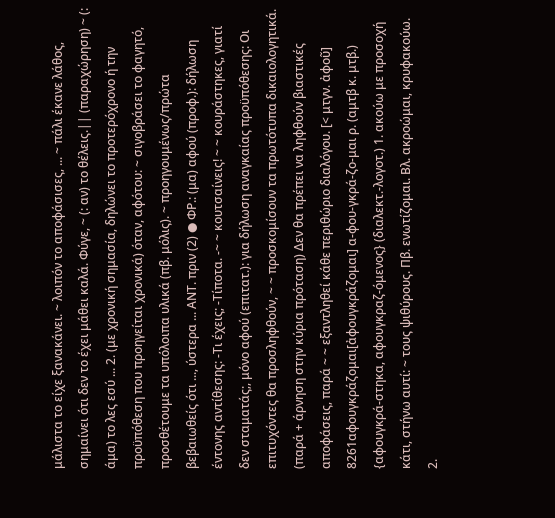μάλιστα το είχε ξανακάνει. ~ λοιπόν το αποφάσισες, ... ~ πάλι έκανε λάθος, σημαίνει ότι δεν το έχει μάθει καλά. Φύγε, ~ (: αν) το θέλεις.|| (παραχώρηση) ~ (: άμα) το λες εσύ ... 2. (με χρονική σημασία, δηλώνει το προτερόχρονο ή την προϋπόθεση που προηγείται χρονικά) όταν, αφότου: ~ σιγοβράσει το φαγητό, προσθέτουμε τα υπόλοιπα υλικά (πβ. μόλις). ~ προηγουμένως/πρώτα βεβαιωθείς ότι ..., ύστερα ... ΑΝΤ. πριν (2) ● ΦΡ.: (μα) αφού (προφ.): δήλωση έντονης αντίθεσης: -Τι έχεις; -Τίποτα. -~ ~ κουτσαίνεις! ~ ~ κουράστηκες, γιατί δεν σταματάς;, μόνο αφού (επιτατ.): για δήλωση αναγκαίας προϋπόθεσης: Οι επιτυχόντες θα προσληφθούν, ~ ~ προσκομίσουν τα πρωτότυπα δικαιολογητικά. (παρά + άρνηση στην κύρια πρόταση) Δεν θα πρέπει να ληφθούν βιαστικές αποφάσεις, παρά ~ ~ εξαντληθεί κάθε περιθώριο διαλόγου. [< μτγν. ἀφοῦ]
8261αφουγκράζομαι[ἀφουγκράζομαι] α-φου-γκρά-ζο-μαι ρ. (αμτβ κ. μτβ.) {αφουγκρά-στηκα, αφουγκραζ-όμενος} (διαλεκτ.-λογοτ.) 1. ακούω με προσοχή κάτι, στήνω αυτί: ~ τους ψιθύρους. Πβ. ενωτίζομαι. Βλ. ακροώμαι, κρυφακούω. 2.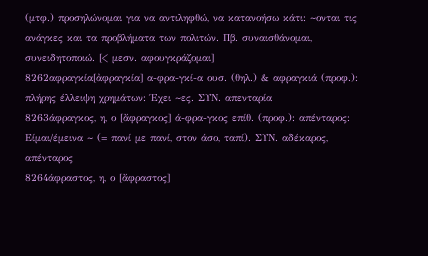(μτφ.) προσηλώνομαι για να αντιληφθώ, να κατανοήσω κάτι: ~ονται τις ανάγκες και τα προβλήματα των πολιτών. Πβ. συναισθάνομαι, συνειδητοποιώ. [< μεσν. αφουγκράζομαι]
8262αφραγκία[ἀφραγκία] α-φρα-γκί-α ουσ. (θηλ.) & αφραγκιά (προφ.): πλήρης έλλειψη χρημάτων: Έχει ~ες. ΣΥΝ. απενταρία
8263άφραγκος, η, ο [ἄφραγκος] ά-φρα-γκος επίθ. (προφ.): απένταρος: Είμαι/έμεινα ~ (= πανί με πανί, στον άσο, ταπί). ΣΥΝ. αδέκαρος, απένταρος
8264άφραστος, η, ο [ἄφραστος]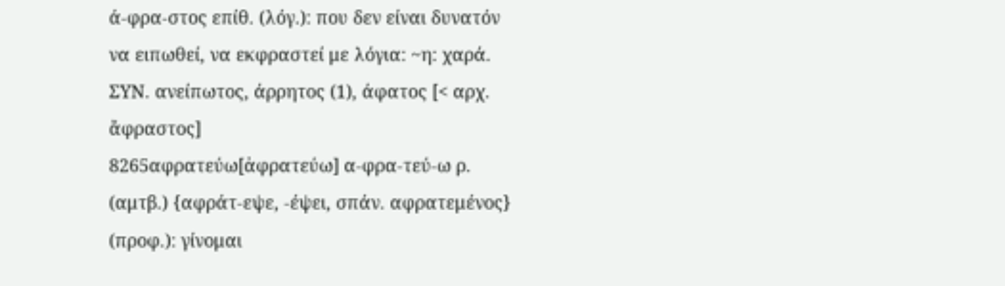ά-φρα-στος επίθ. (λόγ.): που δεν είναι δυνατόν να ειπωθεί, να εκφραστεί με λόγια: ~η: χαρά. ΣΥΝ. ανείπωτος, άρρητος (1), άφατος [< αρχ. ἄφραστος]
8265αφρατεύω[ἀφρατεύω] α-φρα-τεύ-ω ρ. (αμτβ.) {αφράτ-εψε, -έψει, σπάν. αφρατεμένος} (προφ.): γίνομαι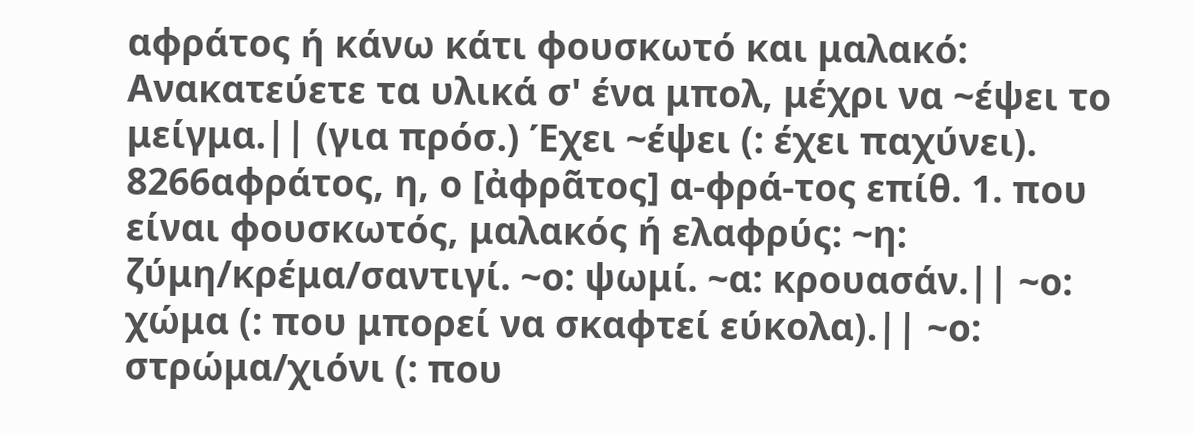αφράτος ή κάνω κάτι φουσκωτό και μαλακό: Ανακατεύετε τα υλικά σ' ένα μπολ, μέχρι να ~έψει το μείγμα.|| (για πρόσ.) Έχει ~έψει (: έχει παχύνει).
8266αφράτος, η, ο [ἀφρᾶτος] α-φρά-τος επίθ. 1. που είναι φουσκωτός, μαλακός ή ελαφρύς: ~η: ζύμη/κρέμα/σαντιγί. ~ο: ψωμί. ~α: κρουασάν.|| ~ο: χώμα (: που μπορεί να σκαφτεί εύκολα).|| ~ο: στρώμα/χιόνι (: που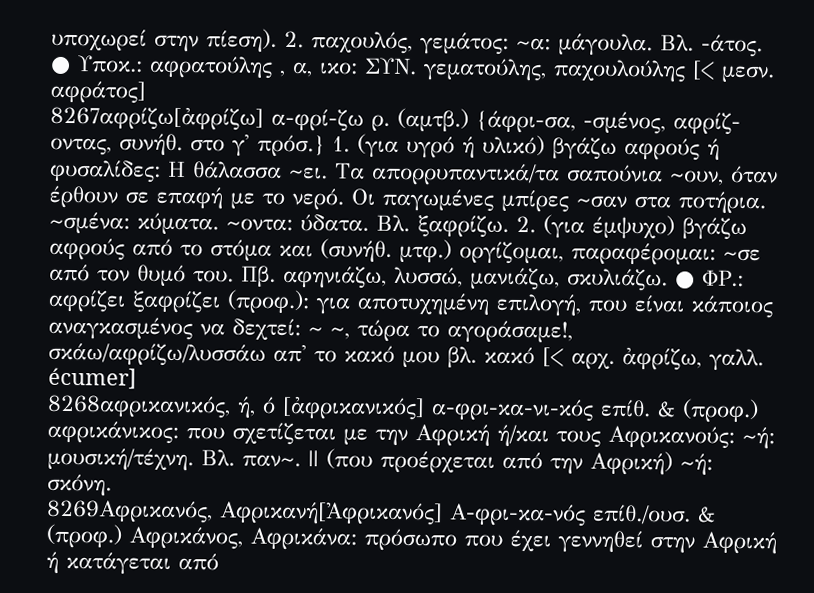υποχωρεί στην πίεση). 2. παχουλός, γεμάτος: ~α: μάγουλα. Βλ. -άτος. ● Υποκ.: αφρατούλης , α, ικο: ΣΥΝ. γεματούλης, παχουλούλης [< μεσν. αφράτος]
8267αφρίζω[ἀφρίζω] α-φρί-ζω ρ. (αμτβ.) {άφρι-σα, -σμένος, αφρίζ-οντας, συνήθ. στο γ' πρόσ.} 1. (για υγρό ή υλικό) βγάζω αφρούς ή φυσαλίδες: Η θάλασσα ~ει. Τα απορρυπαντικά/τα σαπούνια ~ουν, όταν έρθουν σε επαφή με το νερό. Οι παγωμένες μπίρες ~σαν στα ποτήρια. ~σμένα: κύματα. ~οντα: ύδατα. Βλ. ξαφρίζω. 2. (για έμψυχο) βγάζω αφρούς από το στόμα και (συνήθ. μτφ.) οργίζομαι, παραφέρομαι: ~σε από τον θυμό του. Πβ. αφηνιάζω, λυσσώ, μανιάζω, σκυλιάζω. ● ΦΡ.: αφρίζει ξαφρίζει (προφ.): για αποτυχημένη επιλογή, που είναι κάποιος αναγκασμένος να δεχτεί: ~ ~, τώρα το αγοράσαμε!, σκάω/αφρίζω/λυσσάω απ' το κακό μου βλ. κακό [< αρχ. ἀφρίζω, γαλλ. écumer]
8268αφρικανικός, ή, ό [ἀφρικανικός] α-φρι-κα-νι-κός επίθ. & (προφ.) αφρικάνικος: που σχετίζεται με την Αφρική ή/και τους Αφρικανούς: ~ή: μουσική/τέχνη. Βλ. παν~. || (που προέρχεται από την Αφρική) ~ή: σκόνη.
8269Αφρικανός, Αφρικανή[Ἀφρικανός] Α-φρι-κα-νός επίθ./ουσ. & (προφ.) Αφρικάνος, Αφρικάνα: πρόσωπο που έχει γεννηθεί στην Αφρική ή κατάγεται από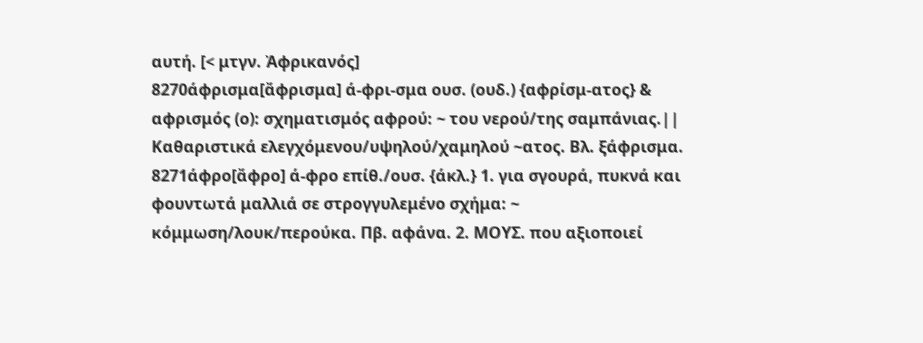αυτή. [< μτγν. Ἀφρικανός]
8270άφρισμα[ἄφρισμα] ά-φρι-σμα ουσ. (ουδ.) {αφρίσμ-ατος} & αφρισμός (ο): σχηματισμός αφρού: ~ του νερού/της σαμπάνιας.|| Καθαριστικά ελεγχόμενου/υψηλού/χαμηλού ~ατος. Βλ. ξάφρισμα.
8271άφρο[ἄφρο] ά-φρο επίθ./ουσ. {άκλ.} 1. για σγουρά, πυκνά και φουντωτά μαλλιά σε στρογγυλεμένο σχήμα: ~ κόμμωση/λουκ/περούκα. Πβ. αφάνα. 2. ΜΟΥΣ. που αξιοποιεί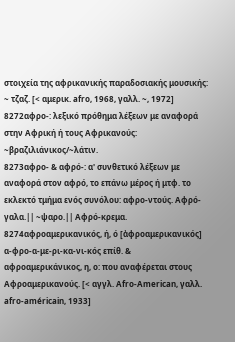στοιχεία της αφρικανικής παραδοσιακής μουσικής: ~ τζαζ. [< αμερικ. afro, 1968, γαλλ. ~, 1972]
8272αφρο-: λεξικό πρόθημα λέξεων με αναφορά στην Αφρική ή τους Αφρικανούς: ~βραζιλιάνικος/~λάτιν.
8273αφρο- & αφρό-: α' συνθετικό λέξεων με αναφορά στον αφρό, το επάνω μέρος ή μτφ. το εκλεκτό τμήμα ενός συνόλου: αφρο-ντούς. Αφρό-γαλα.|| ~ψαρο.|| Αφρό-κρεμα.
8274αφροαμερικανικός, ή, ό [ἀφροαμερικανικός] α-φρο-α-με-ρι-κα-νι-κός επίθ. & αφροαμερικάνικος, η, ο: που αναφέρεται στους Αφροαμερικανούς. [< αγγλ. Afro-American, γαλλ. afro-américain, 1933]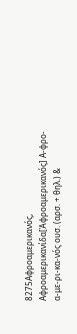8275Αφροαμερικανός, Αφροαμερικανίδα[Ἀφροαμερικανός] Α-φρο-α-με-ρι-κα-νός ουσ. (αρσ. + θηλ.) &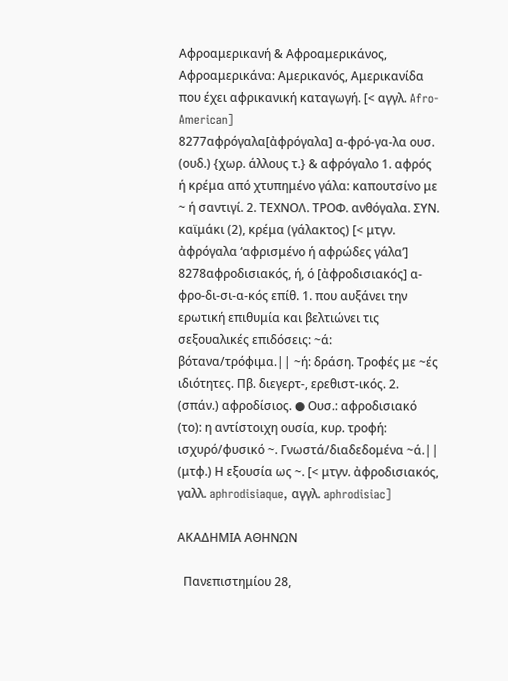Αφροαμερικανή & Αφροαμερικάνος, Αφροαμερικάνα: Αμερικανός, Αμερικανίδα που έχει αφρικανική καταγωγή. [< αγγλ. Afro-American]
8277αφρόγαλα[ἀφρόγαλα] α-φρό-γα-λα ουσ. (ουδ.) {χωρ. άλλους τ.} & αφρόγαλο 1. αφρός ή κρέμα από χτυπημένο γάλα: καπουτσίνο με ~ ή σαντιγί. 2. ΤΕΧΝΟΛ. ΤΡΟΦ. ανθόγαλα. ΣΥΝ. καϊμάκι (2), κρέμα (γάλακτος) [< μτγν. ἀφρόγαλα ‘αφρισμένο ή αφρώδες γάλα’]
8278αφροδισιακός, ή, ό [ἀφροδισιακός] α-φρο-δι-σι-α-κός επίθ. 1. που αυξάνει την ερωτική επιθυμία και βελτιώνει τις σεξουαλικές επιδόσεις: ~ά: βότανα/τρόφιμα.|| ~ή: δράση. Τροφές με ~ές ιδιότητες. Πβ. διεγερτ-, ερεθιστ-ικός. 2. (σπάν.) αφροδίσιος. ● Ουσ.: αφροδισιακό (το): η αντίστοιχη ουσία, κυρ. τροφή: ισχυρό/φυσικό ~. Γνωστά/διαδεδομένα ~ά.|| (μτφ.) Η εξουσία ως ~. [< μτγν. ἀφροδισιακός, γαλλ. aphrodisiaque, αγγλ. aphrodisiac]

ΑΚΑΔΗΜΙΑ ΑΘΗΝΩΝ

  Πανεπιστημίου 28,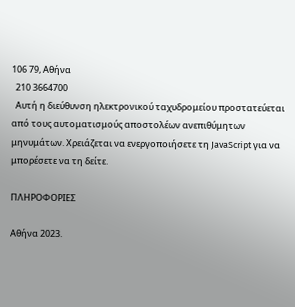106 79, Αθήνα
  210 3664700
  Αυτή η διεύθυνση ηλεκτρονικού ταχυδρομείου προστατεύεται από τους αυτοματισμούς αποστολέων ανεπιθύμητων μηνυμάτων. Χρειάζεται να ενεργοποιήσετε τη JavaScript για να μπορέσετε να τη δείτε.

ΠΛΗΡΟΦΟΡΙΕΣ

Αθήνα 2023.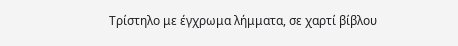Τρίστηλο με έγχρωμα λήμματα, σε χαρτί βίβλου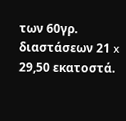των 60γρ. διαστάσεων 21 x 29,50 εκατοστά.